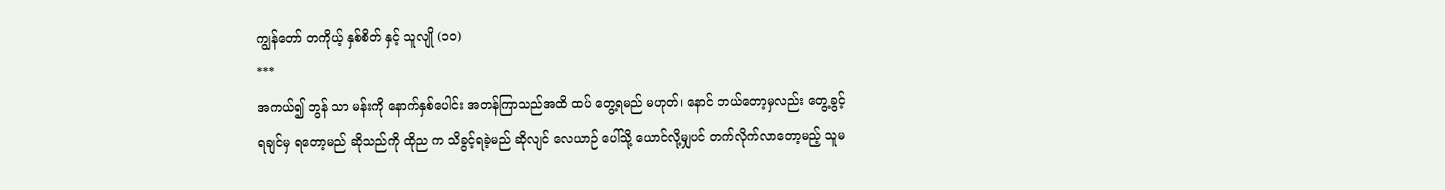ကျွန်တော် တကိုယ့် နှစ်စိတ် နှင့် သူလျို (၁၀)
***
အကယ်၍ ဘွန် သာ မန်းကို နောက်နှစ်ပေါင်း အတန်ကြာသည်အထိ ထပ် တွေ့ရမည် မဟုတ်၊ နောင် ဘယ်တော့မှလည်း တွေ့ခွင့်ရချင်မှ ရတော့မည် ဆိုသည်ကို ထိုည က သိခွင့်ရခဲ့မည် ဆိုလျင် လေယာဉ် ပေါ်သို့ ယောင်လို့မျှပင် တက်လိုက်လာတော့မည့် သူမ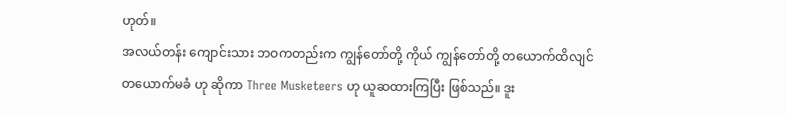ဟုတ်။
အလယ်တန်း ကျောင်းသား ဘဝကတည်းက ကျွန်တော်တို့ ကိုယ် ကျွန်တော်တို့ တယောက်ထိလျင် တယောက်မခံ ဟု ဆိုကာ Three Musketeers ဟု ယူဆထားကြပြီး ဖြစ်သည်။ ဒူး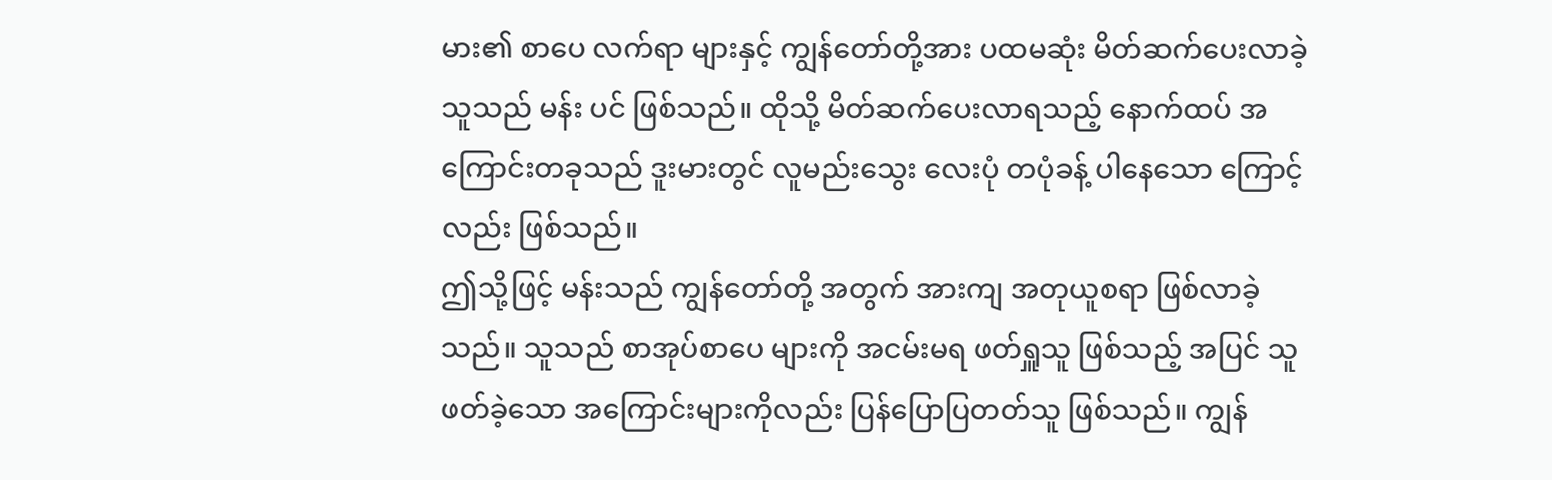မား၏ စာပေ လက်ရာ များနှင့် ကျွန်တော်တို့အား ပထမဆုံး မိတ်ဆက်ပေးလာခဲ့သူသည် မန်း ပင် ဖြစ်သည်။ ထိုသို့ မိတ်ဆက်ပေးလာရသည့် နောက်ထပ် အကြောင်းတခုသည် ဒူးမားတွင် လူမည်းသွေး လေးပုံ တပုံခန့် ပါနေသော ကြောင့် လည်း ဖြစ်သည်။
ဤသို့ဖြင့် မန်းသည် ကျွန်တော်တို့ အတွက် အားကျ အတုယူစရာ ဖြစ်လာခဲ့သည်။ သူသည် စာအုပ်စာပေ များကို အငမ်းမရ ဖတ်ရှူသူ ဖြစ်သည့် အပြင် သူဖတ်ခဲ့သော အကြောင်းများကိုလည်း ပြန်ပြောပြတတ်သူ ဖြစ်သည်။ ကျွန်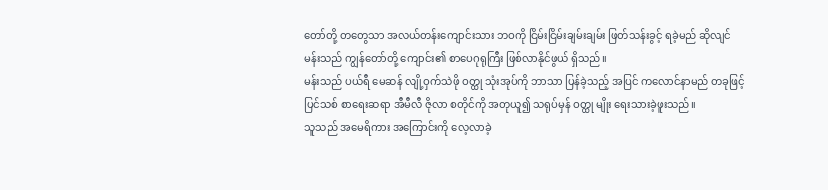တော်တို့ တတွေသာ အလယ်တန်းကျောင်းသား ဘဝကို ငြိမ်းငြိမ်းချမ်းချမ်း ဖြတ်သန်းခွင့် ရခဲ့မည် ဆိုလျင် မန်းသည် ကျွန်တော်တို့ ကျောင်း၏ စာပေဂုရုကြီး ဖြစ်လာနိုင်ဖွယ် ရှိသည်။
မန်းသည် ပယ်ရီ မေဆန် လျို့ဝှက်သဲဖို ဝတ္ထု သုံးအုပ်ကို ဘာသာ ပြန်ခဲ့သည့် အပြင် ကလောင်နာမည် တခုဖြင့် ပြင်သစ် စာရေးဆရာ အီမီလီ ဇိုလာ စတိုင်ကို အတုယူ၍ သရုပ်မှန် ဝတ္ထု မျိုး ရေးသားခဲ့ဖူးသည်။
သူသည် အမေရိကား အကြောင်းကို လေ့လာခဲ့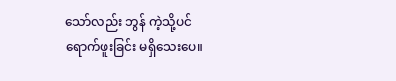သော်လည်း ဘွန် ကဲ့သို့ပင် ရောက်ဖူးခြင်း မရှိသေးပေ။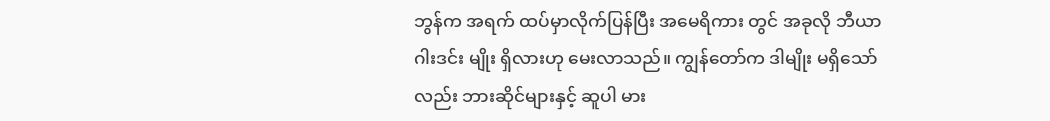ဘွန်က အရက် ထပ်မှာလိုက်ပြန်ပြီး အမေရိကား တွင် အခုလို ဘီယာဂါးဒင်း မျိုး ရှိလားဟု မေးလာသည်။ ကျွန်တော်က ဒါမျိုး မရှိသော်လည်း ဘားဆိုင်များနှင့် ဆူပါ မား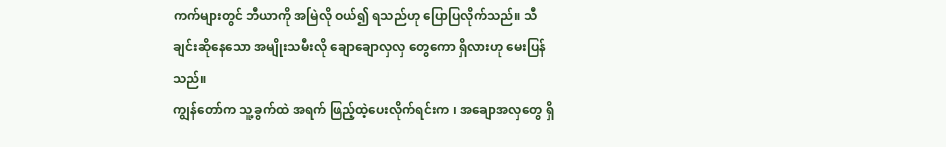ကက်များတွင် ဘီယာကို အမြဲလို ဝယ်၍ ရသည်ဟု ပြောပြလိုက်သည်။ သီချင်းဆိုနေသော အမျိုးသမီးလို ချောချောလှလှ တွေကော ရှိလားဟု မေးပြန်သည်။
ကျွန်တော်က သူ့ခွက်ထဲ အရက် ဖြည့်ထဲ့ပေးလိုက်ရင်းက ၊ အချောအလှတွေ ရှိ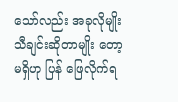သော်လည်း အခုလိုမျိုး သီချင်းဆိုတာမျိုး တော့ မရှိဟု ပြန် ဖြေလိုက်ရ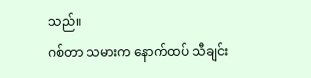သည်။
ဂစ်တာ သမားက နောက်ထပ် သီချင်း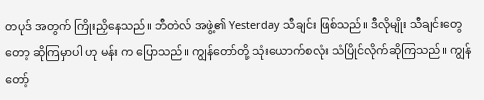တပုဒ် အတွက် ကြိုးညှိနေသည်။ ဘီတဲလ် အဖွဲ့၏ Yesterday သီချင်း ဖြစ်သည်။ ဒီလိုမျိုး သီချင်းတွေတော့ ဆိုကြမှာပါ ဟု မန်း က ပြောသည်။ ကျွန်တော်တို့ သုံးယောက်စလုံး သံပြိုင်လိုက်ဆိုကြသည်။ ကျွန်တော့်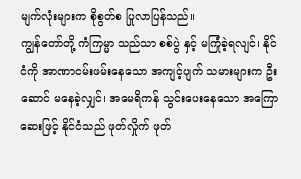မျက်လုံးများက စိုစွတ်စ ပြုလာပြန်သည်။
ကျွန်တော်တို့ ကံကြမ္မာ သည်သာ စစ်ပွဲ နှင့် မကြုံခဲ့ရလျင်၊ နိုင်ငံကို အာဏာငမ်းဖမ်းနေသော အကျင့်ပျက် သမားများက ဦးဆောင် မနေခဲ့လျှင်၊ အမေရိကန် သွင်းပေးနေသော အကြောဆေးဖြင့် နိုင်ငံသည် ဖုတ်လှိုက် ဖုတ်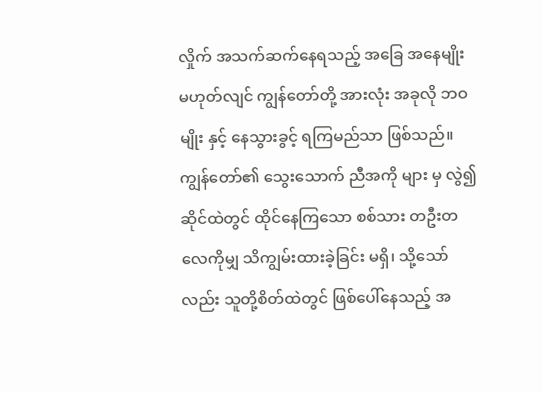လှိုက် အသက်ဆက်နေရသည့် အခြေ အနေမျိုး မဟုတ်လျင် ကျွန်တော်တို့ အားလုံး အခုလို ဘဝမျိုး နှင့် နေသွားခွင့် ရကြမည်သာ ဖြစ်သည်။
ကျွန်တော်၏ သွေးသောက် ညီအကို များ မှ လွဲ၍ ဆိုင်ထဲတွင် ထိုင်နေကြသော စစ်သား တဦးတလေကိုမျှ သိကျွမ်းထားခဲ့ခြင်း မရှိ၊ သို့သော်လည်း သူတို့စိတ်ထဲတွင် ဖြစ်ပေါ်နေသည့် အ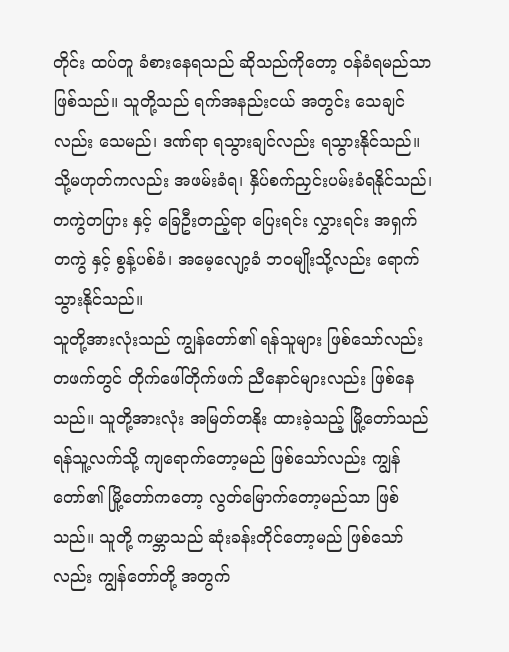တိုင်း ထပ်တူ ခံစားနေရသည် ဆိုသည်ကိုတော့ ဝန်ခံရမည်သာ ဖြစ်သည်။ သူတို့သည် ရက်အနည်းငယ် အတွင်း သေချင်လည်း သေမည်၊ ဒဏ်ရာ ရသွားချင်လည်း ရသွားနိုင်သည်။ သို့မဟုတ်ကလည်း အဖမ်းခံရ၊ နှိပ်စက်ညှင်းပမ်းခံရနိုင်သည်၊ တကွဲတပြား နှင့် ခြေဦးတည့်ရာ ပြေးရင်း လွှားရင်း အရှက်တကွဲ နှင့် စွန့်ပစ်ခံ၊ အမေ့လျော့ခံ ဘဝမျိုးသို့လည်း ရောက်သွားနိုင်သည်။
သူတို့အားလုံးသည် ကျွန်တော်၏ ရန်သူများ ဖြစ်သော်လည်း တဖက်တွင် တိုက်ဖေါ်တိုက်ဖက် ညီနောင်များလည်း ဖြစ်နေသည်။ သူတို့အားလုံး အမြတ်တနိုး ထားခဲ့သည့် မြို့တော်သည် ရန်သူ့လက်သို့ ကျရောက်တော့မည် ဖြစ်သော်လည်း ကျွန်တော်၏ မြို့တော်ကတော့ လွတ်မြောက်တော့မည်သာ ဖြစ်သည်။ သူတို့ ကမ္ဘာသည် ဆုံးခန်းတိုင်တော့မည် ဖြစ်သော်လည်း ကျွန်တော်တို့ အတွက်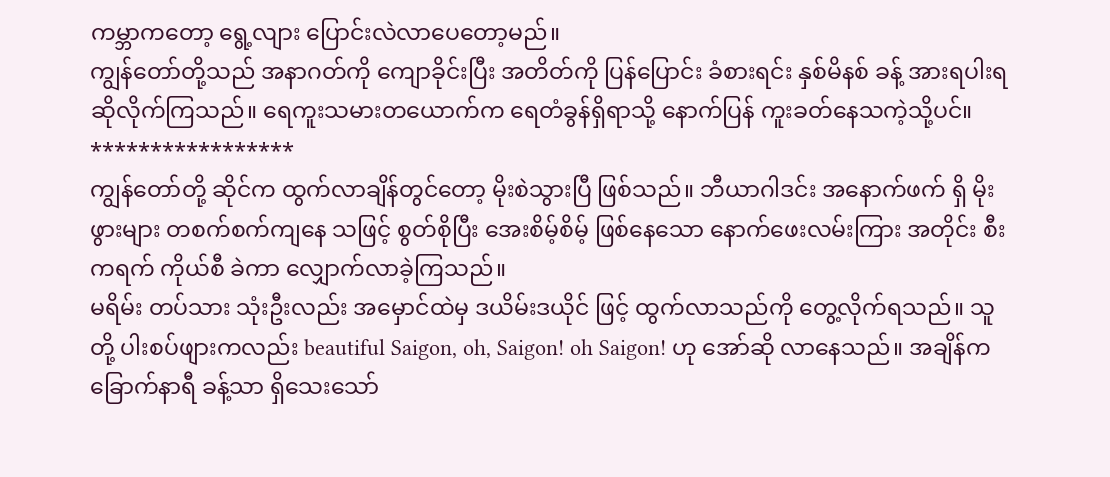ကမ္ဘာကတော့ ရွေ့လျား ပြောင်းလဲလာပေတော့မည်။
ကျွန်တော်တို့သည် အနာဂတ်ကို ကျောခိုင်းပြီး အတိတ်ကို ပြန်ပြောင်း ခံစားရင်း နှစ်မိနစ် ခန့် အားရပါးရ ဆိုလိုက်ကြသည်။ ရေကူးသမားတယောက်က ရေတံခွန်ရှိရာသို့ နောက်ပြန် ကူးခတ်နေသကဲ့သို့ပင်။
*****************
ကျွန်တော်တို့ ဆိုင်က ထွက်လာချိန်တွင်တော့ မိုးစဲသွားပြီ ဖြစ်သည်။ ဘီယာဂါဒင်း အနောက်ဖက် ရှိ မိုးဖွားများ တစက်စက်ကျနေ သဖြင့် စွတ်စိုပြီး အေးစိမ့်စိမ့် ဖြစ်နေသော နောက်ဖေးလမ်းကြား အတိုင်း စီးကရက် ကိုယ်စီ ခဲကာ လျှောက်လာခဲ့ကြသည်။
မရိမ်း တပ်သား သုံးဦးလည်း အမှောင်ထဲမှ ဒယိမ်းဒယိုင် ဖြင့် ထွက်လာသည်ကို တွေ့လိုက်ရသည်။ သူတို့ ပါးစပ်ဖျားကလည်း beautiful Saigon, oh, Saigon! oh Saigon! ဟု အော်ဆို လာနေသည်။ အချိန်က ခြောက်နာရီ ခန့်သာ ရှိသေးသော်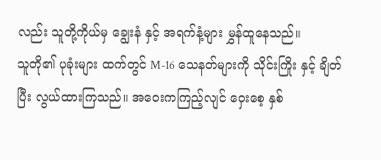လည်း သူတို့ကိုယ်မှ ချွေးနံ နှင့် အရက်နံ့များ မွှန်ထူနေသည်။
သူတို၏ ပုခုံးများ ထက်တွင် M-16 သေနတ်များကို သိုင်းကြိုး နှင့် ချိတ်ပြီး လွယ်ထားကြသည်။ အဝေးကကြည့်လျင် ဝှေးစေ့ နှစ်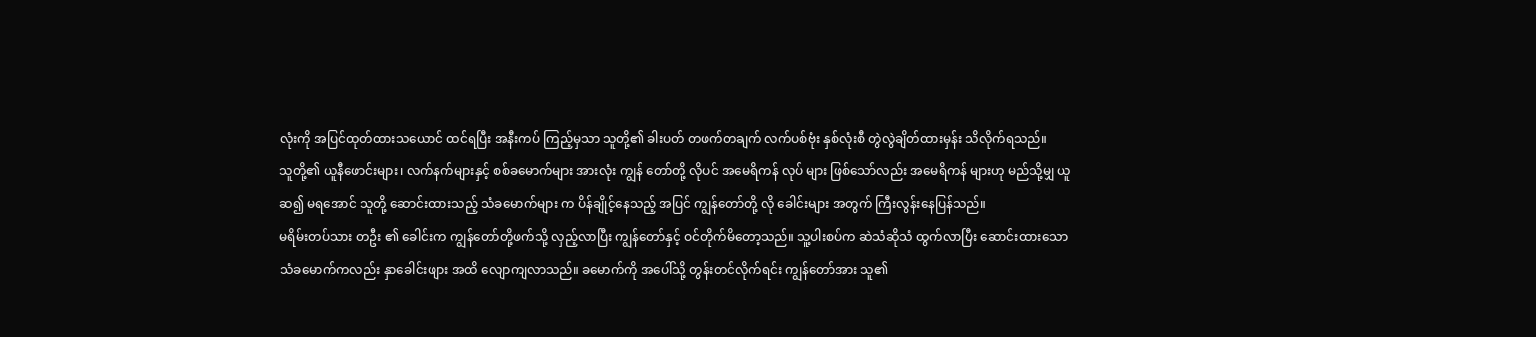လုံးကို အပြင်ထုတ်ထားသယောင် ထင်ရပြီး အနီးကပ် ကြည့်မှသာ သူတို့၏ ခါးပတ် တဖက်တချက် လက်ပစ်ဗုံး နှစ်လုံးစီ တွဲလွဲချိတ်ထားမှန်း သိလိုက်ရသည်။
သူတို့၏ ယူနီဖောင်းများ၊ လက်နက်များနှင့် စစ်ခမောက်များ အားလုံး ကျွန် တော်တို့ လိုပင် အမေရိကန် လုပ် များ ဖြစ်သော်လည်း အမေရိကန် များဟု မည်သို့မျှ ယူဆ၍ မရအောင် သူတို့ ဆောင်းထားသည့် သံခမောက်များ က ပိန်ချိုင့်နေသည့် အပြင် ကျွန်တော်တို့ လို ခေါင်းများ အတွက် ကြီးလွန်းနေပြန်သည်။
မရိမ်းတပ်သား တဦး ၏ ခေါင်းက ကျွန်တော်တို့ဖက်သို့ လှည့်လာပြီး ကျွန်တော်နှင့် ဝင်တိုက်မိတော့သည်။ သူ့ပါးစပ်က ဆဲသံဆိုသံ ထွက်လာပြီး ဆောင်းထားသော သံခမောက်ကလည်း နှာခေါင်းဖျား အထိ လျောကျလာသည်။ ခမောက်ကို အပေါ်သို့ တွန်းတင်လိုက်ရင်း ကျွန်တော်အား သူ၏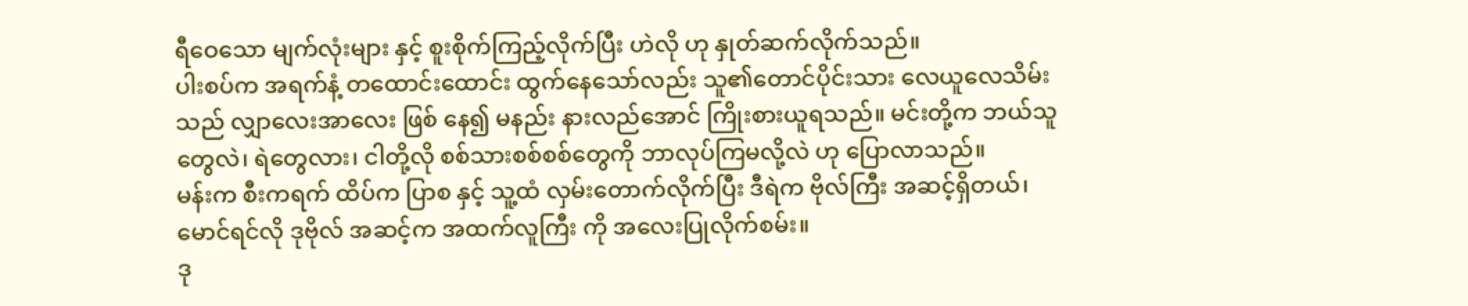ရီဝေသော မျက်လုံးများ နှင့် စူးစိုက်ကြည့်လိုက်ပြီး ဟဲလို ဟု နှုတ်ဆက်လိုက်သည်။
ပါးစပ်က အရက်နံ့ တထောင်းထောင်း ထွက်နေသော်လည်း သူ၏တောင်ပိုင်းသား လေယူလေသိမ်းသည် လျှာလေးအာလေး ဖြစ် နေ၍ မနည်း နားလည်အောင် ကြိုးစားယူရသည်။ မင်းတို့က ဘယ်သူတွေလဲ၊ ရဲတွေလား၊ ငါတို့လို စစ်သားစစ်စစ်တွေကို ဘာလုပ်ကြမလို့လဲ ဟု ပြောလာသည်။
မန်းက စီးကရက် ထိပ်က ပြာစ နှင့် သူ့ထံ လှမ်းတောက်လိုက်ပြီး ဒီရဲက ဗိုလ်ကြီး အဆင့်ရှိတယ်၊ မောင်ရင်လို ဒုဗိုလ် အဆင့်က အထက်လူကြီး ကို အလေးပြုလိုက်စမ်း။
ဒု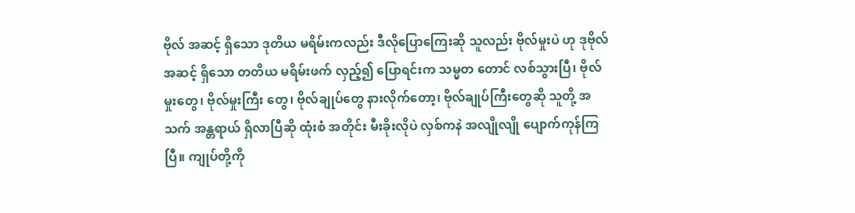ဗိုလ် အဆင့် ရှိသော ဒုတိယ မရိမ်းကလည်း ဒီလိုပြောကြေးဆို သူလည်း ဗိုလ်မှုးပဲ ဟု ဒုဗိုလ်အဆင့် ရှိသော တတိယ မရိမ်းဖက် လှည့်၍ ပြောရင်းက သမ္မတ တောင် လစ်သွားပြီ၊ ဗိုလ်မှုးတွေ၊ ဗိုလ်မှုးကြီး တွေ၊ ဗိုလ်ချုပ်တွေ နားလိုက်တော့၊ ဗိုလ်ချုပ်ကြီးတွေဆို သူတို့ အသက် အန္တရာယ် ရှိလာပြီဆို ထုံးစံ အတိုင်း မီးခိုးလိုပဲ လှစ်ကနဲ အလျိုလျို ပျောက်ကုန်ကြပြီ။ ကျုပ်တို့ကို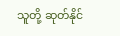သူတို့ ဆုတ်နိုင်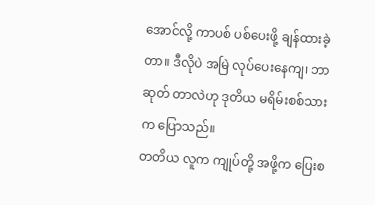အောင်လို့ ကာပစ် ပစ်ပေးဖို့ ချန်ထားခဲ့တာ။ ဒီလိုပဲ အမြဲ လုပ်ပေးနေကျ၊ ဘာ ဆုတ် တာလဲဟု ဒုတိယ မရိမ်းစစ်သားက ပြောသည်။
တတိယ လူက ကျုပ်တို့ အဖို့က ပြေးစ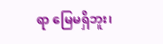ရာ မြေမရှိဘူး၊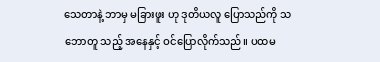သေတာနဲ့ ဘာမှ မခြားဖူး ဟု ဒုတိယလူ ပြောသည်ကို သဘောတူ သည့် အနေနှင့် ဝင်ပြောလိုက်သည်။ ပထမ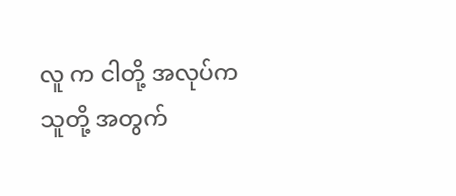လူ က ငါတို့ အလုပ်က သူတို့ အတွက်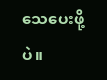သေပေးဖို့ပဲ။